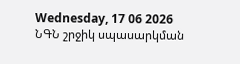Wednesday, 17 06 2026
ՆԳՆ շրջիկ սպասարկման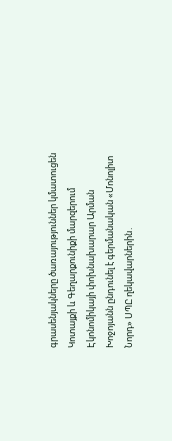գրասենյակները ծառայություններ կմատուցեն Կոտայքի և Գեղարքունիքի մարզերում
Էկոնոմիկայի փոխնախարար Արման Խոջոյանն ընդունել է գերմանական «Մոնոլիտ Նորդ» ՍՊԸ ղեկավարներին․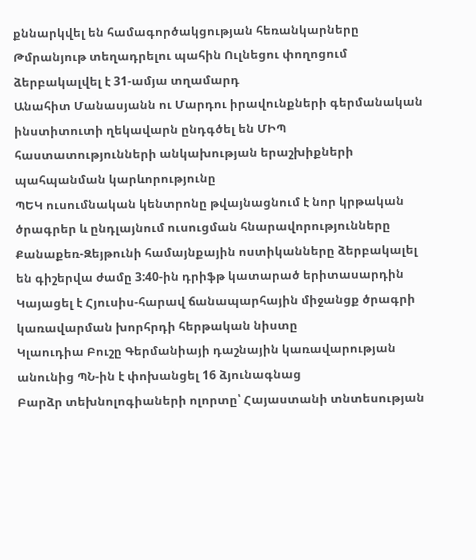քննարկվել են համագործակցության հեռանկարները
Թմրանյութ տեղադրելու պահին Ուլնեցու փողոցում ձերբակալվել է 31-ամյա տղամարդ
Անահիտ Մանասյանն ու Մարդու իրավունքների գերմանական ինստիտուտի ղեկավարն ընդգծել են ՄԻՊ հաստատությունների անկախության երաշխիքների պահպանման կարևորությունը
ՊԵԿ ուսումնական կենտրոնը թվայնացնում է նոր կրթական ծրագրեր և ընդլայնում ուսուցման հնարավորությունները
Քանաքեռ-Զեյթունի համայնքային ոստիկանները ձերբակալել են գիշերվա ժամը 3:40-ին դրիֆթ կատարած երիտասարդին
Կայացել է Հյուսիս-հարավ ճանապարհային միջանցք ծրագրի կառավարման խորհրդի հերթական նիստը
Կլաուդիա Բուշը Գերմանիայի դաշնային կառավարության անունից ՊՆ-ին է փոխանցել 16 ձյունագնաց
Բարձր տեխնոլոգիաների ոլորտը՝ Հայաստանի տնտեսության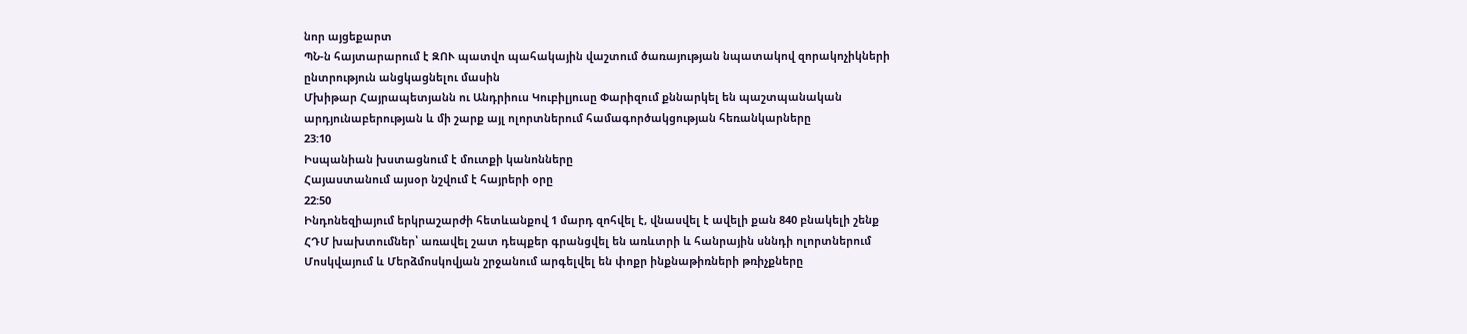նոր այցեքարտ
ՊՆ-ն հայտարարում է ԶՈՒ պատվո պահակային վաշտում ծառայության նպատակով զորակոչիկների ընտրություն անցկացնելու մասին
Մխիթար Հայրապետյանն ու Անդրիուս Կուբիլյուսը Փարիզում քննարկել են պաշտպանական արդյունաբերության և մի շարք այլ ոլորտներում համագործակցության հեռանկարները
23:10
Իսպանիան խստացնում է մուտքի կանոնները
Հայաստանում այսօր նշվում է հայրերի օրը
22:50
Ինդոնեզիայում երկրաշարժի հետևանքով 1 մարդ զոհվել է, վնասվել է ավելի քան 840 բնակելի շենք
ՀԴՄ խախտումներ՝ առավել շատ դեպքեր գրանցվել են առևտրի և հանրային սննդի ոլորտներում
Մոսկվայում և Մերձմոսկովյան շրջանում արգելվել են փոքր ինքնաթիռների թռիչքները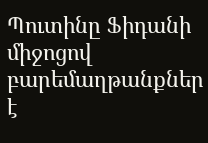Պուտինը Ֆիդանի միջոցով բարեմաղթանքներ է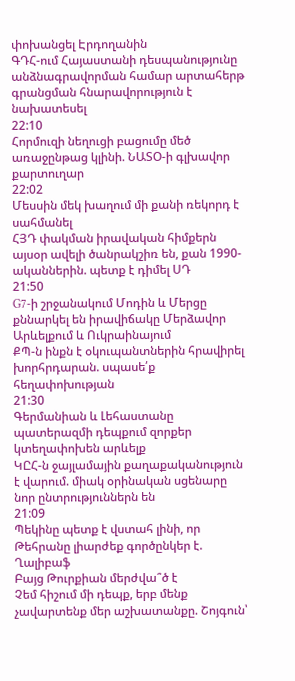փոխանցել Էրդողանին
ԳԴՀ-ում Հայաստանի դեսպանությունը անձնագրավորման համար արտահերթ գրանցման հնարավորություն է նախատեսել
22:10
Հորմուզի նեղուցի բացումը մեծ առաջընթաց կլինի. ՆԱՏՕ-ի գլխավոր քարտուղար
22:02
Մեսսին մեկ խաղում մի քանի ռեկորդ է սահմանել
ՀՅԴ փակման իրավական հիմքերն այսօր ավելի ծանրակշիռ են, քան 1990-ականներին. պետք է դիմել ՍԴ
21:50
G7-ի շրջանակում Մոդին և Մերցը քննարկել են իրավիճակը Մերձավոր Արևելքում և Ուկրաինայում
ՔՊ-ն ինքն է օկուպանտներին հրավիրել խորհրդարան. սպասե՛ք հեղափոխության
21:30
Գերմանիան և Լեհաստանը պատերազմի դեպքում զորքեր կտեղափոխեն արևելք
ԿԸՀ-ն ջայլամային քաղաքականություն է վարում. միակ օրինական սցենարը նոր ընտրություններն են
21:09
Պեկինը պետք է վստահ լինի, որ Թեհրանը լիարժեք գործընկեր է. Ղալիբաֆ
Բայց Թուրքիան մերժվա՞ծ է
Չեմ հիշում մի դեպք, երբ մենք չավարտենք մեր աշխատանքը. Շոյգուն՝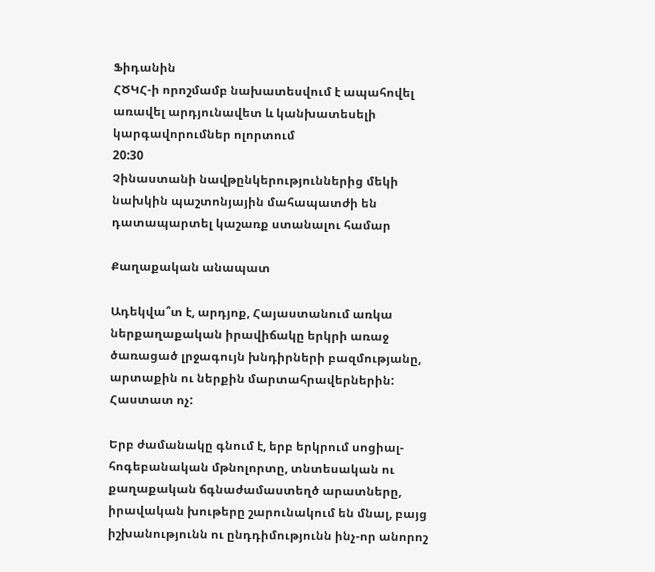Ֆիդանին
ՀԾԿՀ-ի որոշմամբ նախատեսվում է ապահովել առավել արդյունավետ և կանխատեսելի կարգավորումներ ոլորտում
20:30
Չինաստանի նավթընկերություններից մեկի նախկին պաշտոնյային մահապատժի են դատապարտել կաշառք ստանալու համար

Քաղաքական անապատ

Ադեկվա՞տ է, արդյոք, Հայաստանում առկա ներքաղաքական իրավիճակը երկրի առաջ ծառացած լրջագույն խնդիրների բազմությանը, արտաքին ու ներքին մարտահրավերներին: Հաստատ ոչ:

Երբ ժամանակը գնում է, երբ երկրում սոցիալ-հոգեբանական մթնոլորտը, տնտեսական ու քաղաքական ճգնաժամաստեղծ արատները, իրավական խութերը շարունակում են մնալ, բայց իշխանությունն ու ընդդիմությունն ինչ-որ անորոշ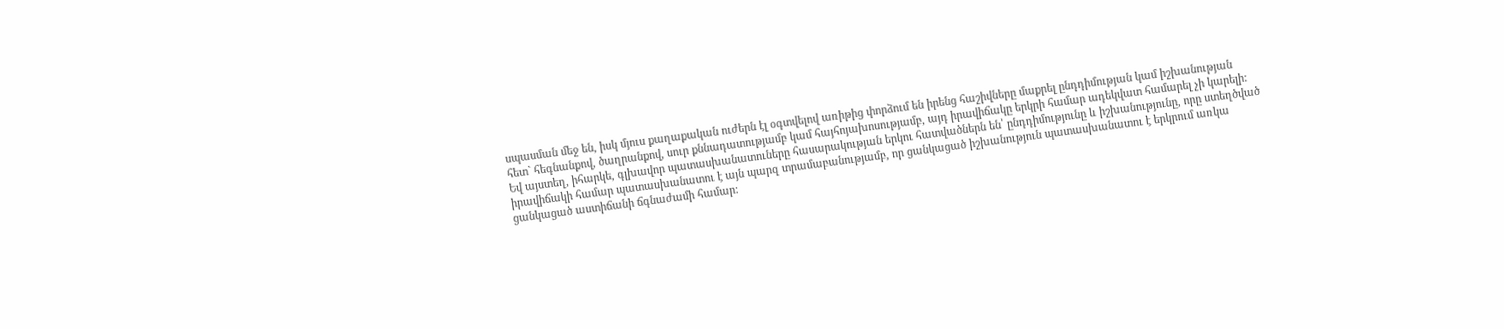սպասման մեջ են, իսկ մյուս քաղաքական ուժերն էլ օգտվելով առիթից փորձում են իրենց հաշիվները մաքրել ընդդիմության կամ իշխանության հետ` հեգնանքով, ծաղրանքով, սուր քննադատությամբ կամ հայհոյախոսությամբ, այդ իրավիճակը երկրի համար ադեկվատ համարել չի կարելի: Եվ այստեղ, իհարկե, գլխավոր պատասխանատուները հասարակության երկու հատվածներն են՝ ընդդիմությունը և իշխանությունը, որը ստեղծված իրավիճակի համար պատասխանատու է այն պարզ տրամաբանությամբ, որ ցանկացած իշխանություն պատասխանատու է երկրում առկա ցանկացած աստիճանի ճգնաժամի համար: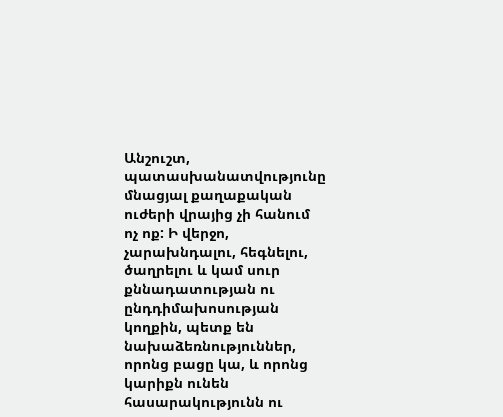Անշուշտ, պատասխանատվությունը մնացյալ քաղաքական ուժերի վրայից չի հանում ոչ ոք: Ի վերջո, չարախնդալու, հեգնելու, ծաղրելու և կամ սուր քննադատության ու ընդդիմախոսության կողքին, պետք են նախաձեռնություններ, որոնց բացը կա, և որոնց կարիքն ունեն հասարակությունն ու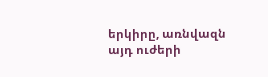երկիրը, առնվազն այդ ուժերի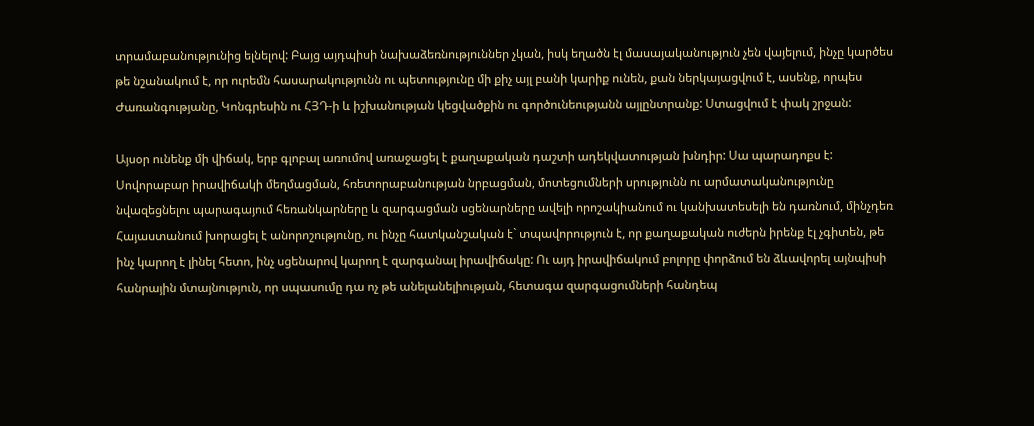տրամաբանությունից ելնելով: Բայց այդպիսի նախաձեռնություններ չկան, իսկ եղածն էլ մասայականություն չեն վայելում, ինչը կարծես թե նշանակում է, որ ուրեմն հասարակությունն ու պետությունը մի քիչ այլ բանի կարիք ունեն, քան ներկայացվում է, ասենք, որպես Ժառանգությանը, Կոնգրեսին ու ՀՅԴ-ի և իշխանության կեցվածքին ու գործունեությանն այլընտրանք: Ստացվում է փակ շրջան:

Այսօր ունենք մի վիճակ, երբ գլոբալ առումով առաջացել է քաղաքական դաշտի ադեկվատության խնդիր: Սա պարադոքս է: Սովորաբար իրավիճակի մեղմացման, հռետորաբանության նրբացման, մոտեցումների սրությունն ու արմատականությունը նվազեցնելու պարագայում հեռանկարները և զարգացման սցենարները ավելի որոշակիանում ու կանխատեսելի են դառնում, մինչդեռ Հայաստանում խորացել է անորոշությունը, ու ինչը հատկանշական է` տպավորություն է, որ քաղաքական ուժերն իրենք էլ չգիտեն, թե ինչ կարող է լինել հետո, ինչ սցենարով կարող է զարգանալ իրավիճակը: Ու այդ իրավիճակում բոլորը փորձում են ձևավորել այնպիսի հանրային մտայնություն, որ սպասումը դա ոչ թե անելանելիության, հետագա զարգացումների հանդեպ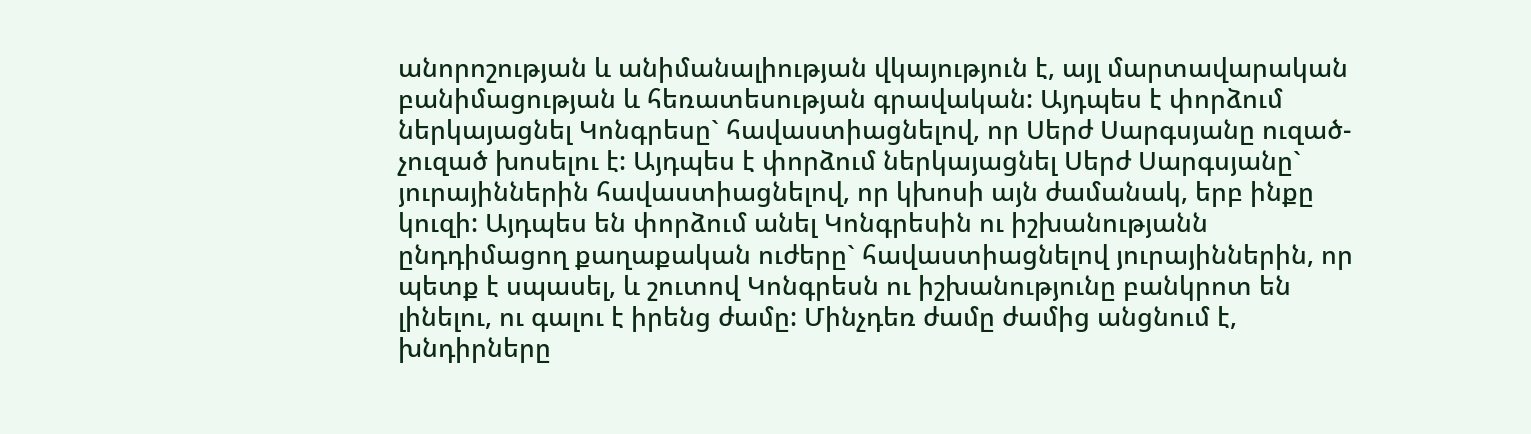անորոշության և անիմանալիության վկայություն է, այլ մարտավարական բանիմացության և հեռատեսության գրավական: Այդպես է փորձում ներկայացնել Կոնգրեսը` հավաստիացնելով, որ Սերժ Սարգսյանը ուզած-չուզած խոսելու է: Այդպես է փորձում ներկայացնել Սերժ Սարգսյանը` յուրայիններին հավաստիացնելով, որ կխոսի այն ժամանակ, երբ ինքը կուզի: Այդպես են փորձում անել Կոնգրեսին ու իշխանությանն ընդդիմացող քաղաքական ուժերը` հավաստիացնելով յուրայիններին, որ պետք է սպասել, և շուտով Կոնգրեսն ու իշխանությունը բանկրոտ են լինելու, ու գալու է իրենց ժամը: Մինչդեռ ժամը ժամից անցնում է, խնդիրները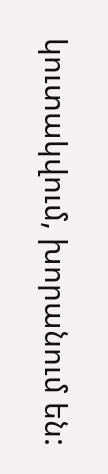կուտակվում, խորանում են: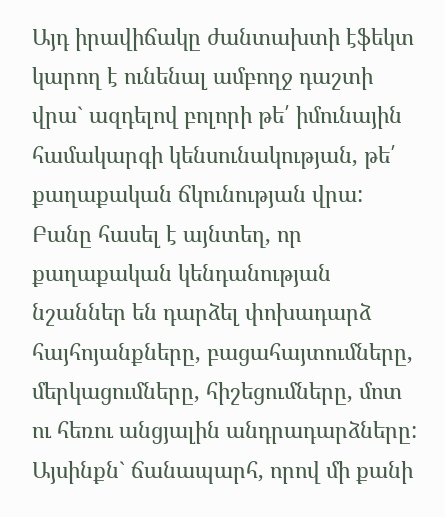Այդ իրավիճակը ժանտախտի էֆեկտ կարող է ունենալ ամբողջ դաշտի վրա` ազդելով բոլորի թե՛ իմունային համակարգի կենսունակության, թե՛ քաղաքական ճկունության վրա: Բանը հասել է այնտեղ, որ քաղաքական կենդանության նշաններ են դարձել փոխադարձ հայհոյանքները, բացահայտումները, մերկացումները, հիշեցումները, մոտ ու հեռու անցյալին անդրադարձները: Այսինքն` ճանապարհ, որով մի քանի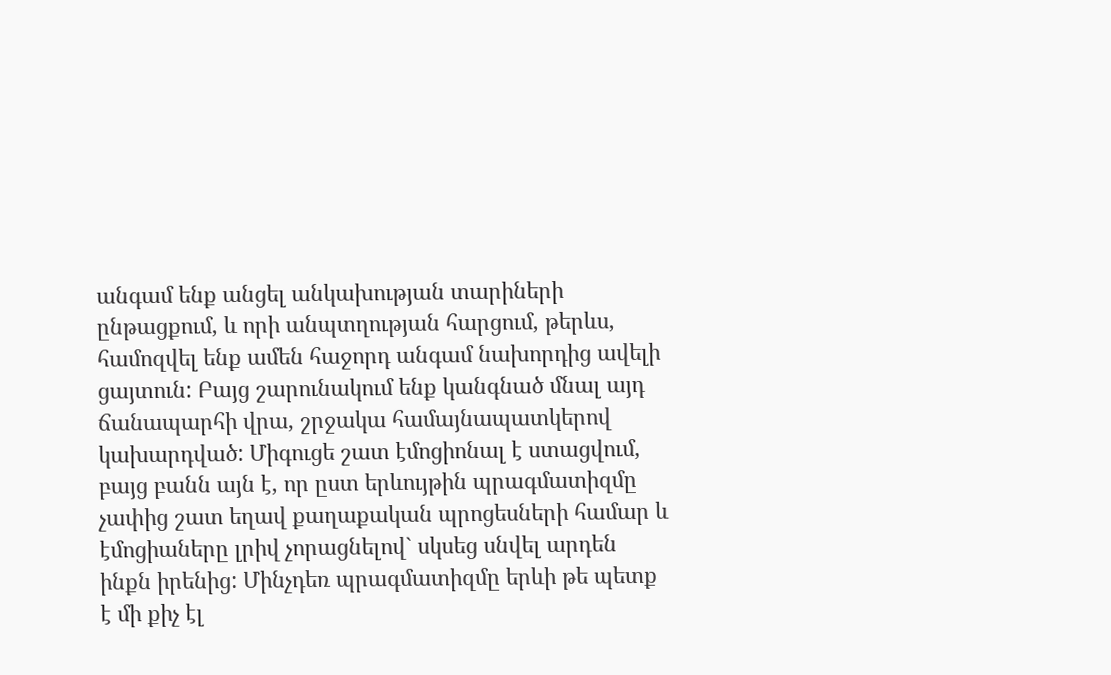անգամ ենք անցել անկախության տարիների ընթացքում, և որի անպտղության հարցում, թերևս, համոզվել ենք ամեն հաջորդ անգամ նախորդից ավելի ցայտուն: Բայց շարունակում ենք կանգնած մնալ այդ ճանապարհի վրա, շրջակա համայնապատկերով կախարդված: Միգուցե շատ էմոցիոնալ է ստացվում, բայց բանն այն է, որ ըստ երևույթին պրագմատիզմը չափից շատ եղավ քաղաքական պրոցեսների համար և էմոցիաները լրիվ չորացնելով` սկսեց սնվել արդեն ինքն իրենից: Մինչդեռ պրագմատիզմը երևի թե պետք է մի քիչ էլ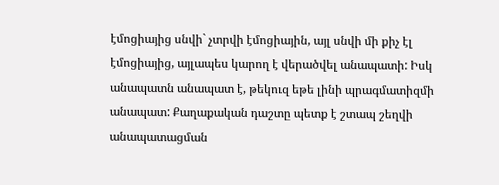էմոցիայից սնվի` չտրվի էմոցիային, այլ սնվի մի քիչ էլ էմոցիայից, այլապես կարող է վերածվել անապատի: Իսկ անապատն անապատ է, թեկուզ եթե լինի պրագմատիզմի անապատ: Քաղաքական դաշտը պետք է շտապ շեղվի անապատացման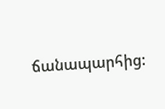ճանապարհից: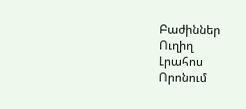Բաժիններ
Ուղիղ
Լրահոս
Որոնում